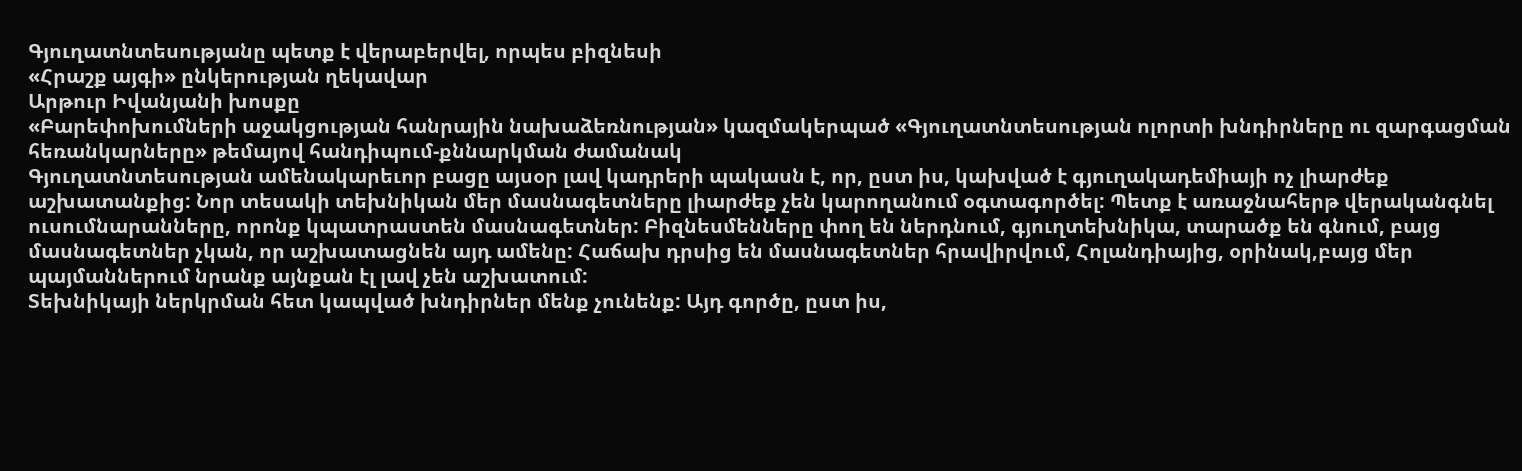Գյուղատնտեսությանը պետք է վերաբերվել, որպես բիզնեսի
«Հրաշք այգի» ընկերության ղեկավար
Արթուր Իվանյանի խոսքը
«Բարեփոխումների աջակցության հանրային նախաձեռնության» կազմակերպած «Գյուղատնտեսության ոլորտի խնդիրները ու զարգացման հեռանկարները» թեմայով հանդիպում-քննարկման ժամանակ
Գյուղատնտեսության ամենակարեւոր բացը այսօր լավ կադրերի պակասն է, որ, ըստ իս, կախված է գյուղակադեմիայի ոչ լիարժեք աշխատանքից: Նոր տեսակի տեխնիկան մեր մասնագետները լիարժեք չեն կարողանում օգտագործել: Պետք է առաջնահերթ վերականգնել ուսումնարանները, որոնք կպատրաստեն մասնագետներ: Բիզնեսմենները փող են ներդնում, գյուղտեխնիկա, տարածք են գնում, բայց մասնագետներ չկան, որ աշխատացնեն այդ ամենը: Հաճախ դրսից են մասնագետներ հրավիրվում, Հոլանդիայից, օրինակ,բայց մեր պայմաններում նրանք այնքան էլ լավ չեն աշխատում:
Տեխնիկայի ներկրման հետ կապված խնդիրներ մենք չունենք: Այդ գործը, ըստ իս,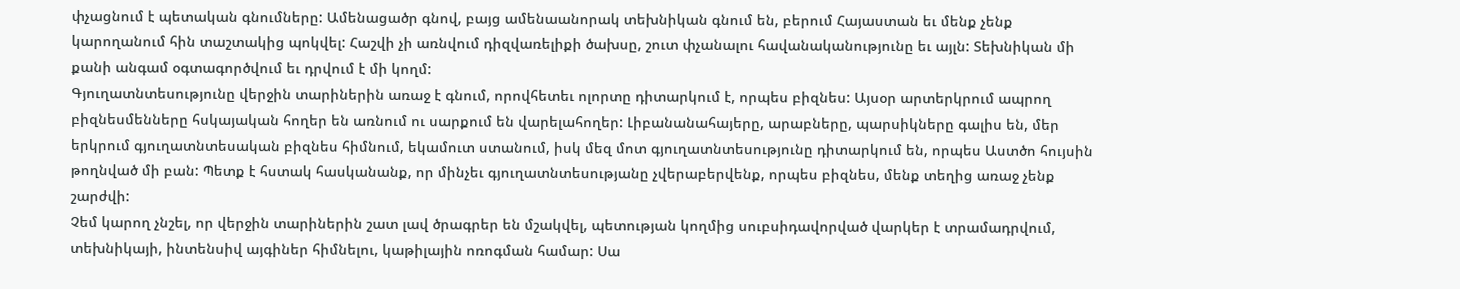փչացնում է պետական գնումները: Ամենացածր գնով, բայց ամենաանորակ տեխնիկան գնում են, բերում Հայաստան եւ մենք չենք կարողանում հին տաշտակից պոկվել: Հաշվի չի առնվում դիզվառելիքի ծախսը, շուտ փչանալու հավանականությունը եւ այլն: Տեխնիկան մի քանի անգամ օգտագործվում եւ դրվում է մի կողմ:
Գյուղատնտեսությունը վերջին տարիներին առաջ է գնում, որովհետեւ ոլորտը դիտարկում է, որպես բիզնես: Այսօր արտերկրում ապրող բիզնեսմենները հսկայական հողեր են առնում ու սարքում են վարելահողեր: Լիբանանահայերը, արաբները, պարսիկները գալիս են, մեր երկրում գյուղատնտեսական բիզնես հիմնում, եկամուտ ստանում, իսկ մեզ մոտ գյուղատնտեսությունը դիտարկում են, որպես Աստծո հույսին թողնված մի բան: Պետք է հստակ հասկանանք, որ մինչեւ գյուղատնտեսությանը չվերաբերվենք, որպես բիզնես, մենք տեղից առաջ չենք շարժվի:
Չեմ կարող չնշել, որ վերջին տարիներին շատ լավ ծրագրեր են մշակվել, պետության կողմից սուբսիդավորված վարկեր է տրամադրվում, տեխնիկայի, ինտենսիվ այգիներ հիմնելու, կաթիլային ոռոգման համար: Սա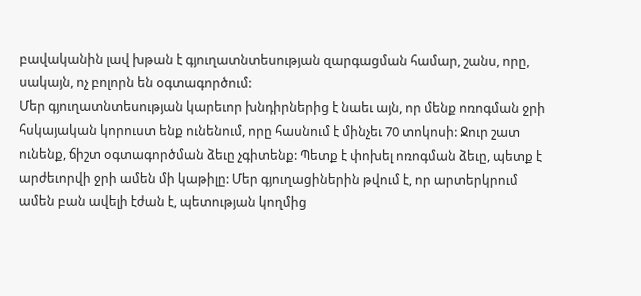բավականին լավ խթան է գյուղատնտեսության զարգացման համար, շանս, որը, սակայն, ոչ բոլորն են օգտագործում:
Մեր գյուղատնտեսության կարեւոր խնդիրներից է նաեւ այն, որ մենք ոռոգման ջրի հսկայական կորուստ ենք ունենում, որը հասնում է մինչեւ 70 տոկոսի: Ջուր շատ ունենք, ճիշտ օգտագործման ձեւը չգիտենք: Պետք է փոխել ոռոգման ձեւը, պետք է արժեւորվի ջրի ամեն մի կաթիլը: Մեր գյուղացիներին թվում է, որ արտերկրում ամեն բան ավելի էժան է, պետության կողմից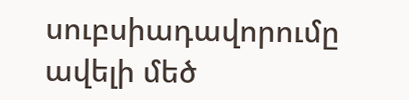սուբսիադավորումը ավելի մեծ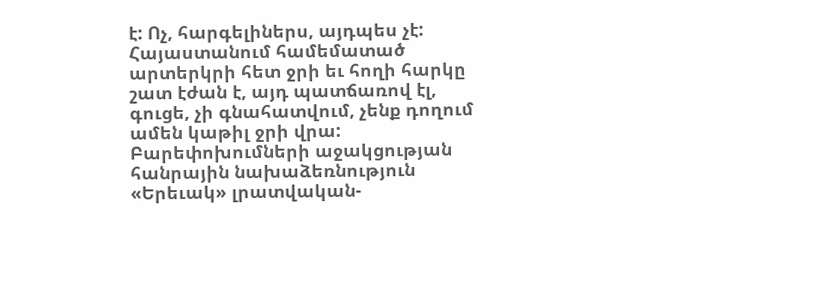է: Ոչ, հարգելիներս, այդպես չէ: Հայաստանում համեմատած արտերկրի հետ ջրի եւ հողի հարկը շատ էժան է, այդ պատճառով էլ, գուցե, չի գնահատվում, չենք դողում ամեն կաթիլ ջրի վրա:
Բարեփոխումների աջակցության հանրային նախաձեռնություն
«Երեւակ» լրատվական-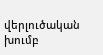վերլուծական խումբ